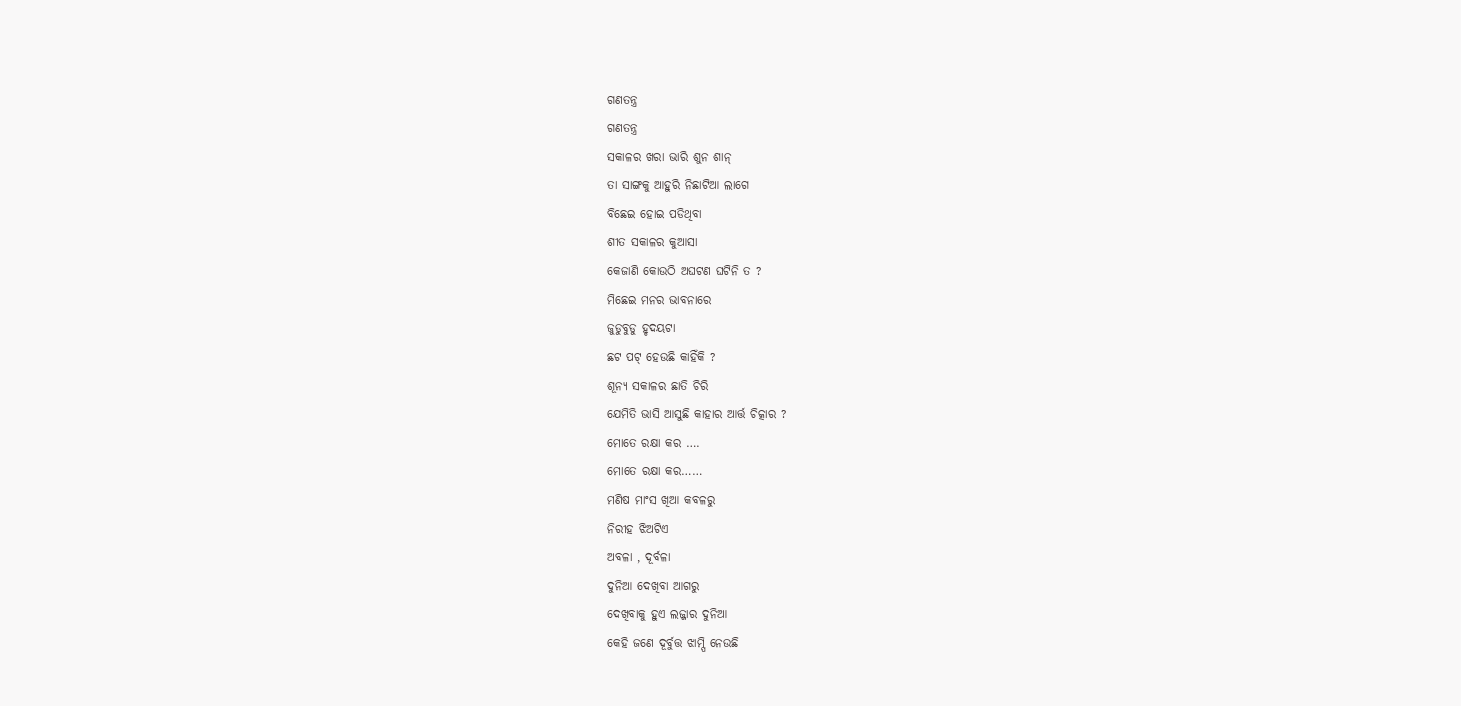ଗଣତନ୍ତ୍ର
ଗଣତନ୍ତ୍ର
ସକାଳର ଖରା ଭାରି ଶୁନ ଶାନ୍
ତା ସାଙ୍ଗକୁ ଆହୁରି ନିଛାଟିଆ ଲାଗେ
ବିଛେଇ ହୋଇ ପଡିଥିବା
ଶୀତ ସକାଳର କୁଆସା
କେଜାଣି କୋଉଠି ଅଘଟଣ ଘଟିନି ତ ?
ମିଛେଇ ମନର ଭାବନାରେ
ଜୁଡୁବୁଡୁ ହୃଦୟଟା
ଛଟ ପଟ୍ ହେଉଛି କାହିଁକି ?
ଶୂନ୍ୟ ସକାଳର ଛାତି ଚିରି
ଯେମିତି ଭାସି ଆସୁଛି କାହାର ଆର୍ତ୍ତ ଚିତ୍କାର ?
ମୋତେ ରକ୍ଷା କର ….
ମୋତେ ରକ୍ଷା କର……
ମଣିଷ ମାଂସ ଖିଆ କବଳରୁ
ନିରୀହ ଝିଅଟିଏ
ଅବଳା , ଦୂର୍ବଳା
ଦୁନିଆ ଦେଖିବା ଆଗରୁ
ଦେଖିବାକୁ ହୁଏ ଲଜ୍ଜାର ଦୁନିଆ
କେହି ଜଣେ ଦୂର୍ବୁତ୍ତ ଝାମ୍ପି ନେଉଛି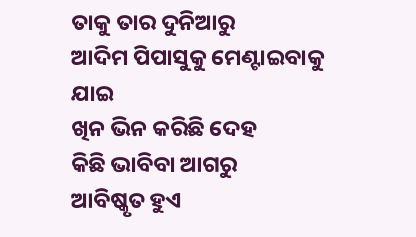ତାକୁ ତାର ଦୁନିଆରୁ
ଆଦିମ ପିପାସୁକୁ ମେଣ୍ଟାଇବାକୁ ଯାଇ
ଖିନ ଭିନ କରିଛି ଦେହ
କିଛି ଭାବିବା ଆଗରୁ
ଆବିଷ୍କୃତ ହୁଏ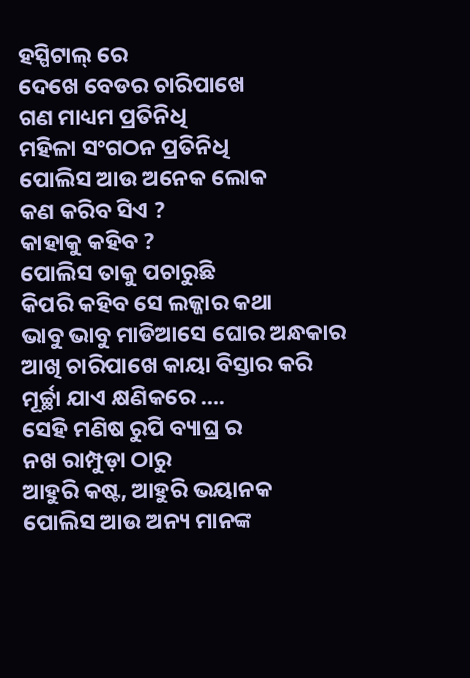ହସ୍ପିଟାଲ୍ ରେ
ଦେଖେ ବେଡର ଚାରିପାଖେ
ଗଣ ମାଧ୍ୟମ ପ୍ରତିନିଧି
ମହିଳା ସଂଗଠନ ପ୍ରତିନିଧି
ପୋଲିସ ଆଉ ଅନେକ ଲୋକ
କଣ କରିବ ସିଏ ?
କାହାକୁ କହିବ ?
ପୋଲିସ ତାକୁ ପଚାରୁଛି
କିପରି କହିବ ସେ ଲଜ୍ଜାର କଥା
ଭାବୁ ଭାବୁ ମାଡିଆସେ ଘୋର ଅନ୍ଧକାର
ଆଖି ଚାରିପାଖେ କାୟା ବିସ୍ତାର କରି
ମୂର୍ଚ୍ଛା ଯାଏ କ୍ଷଣିକରେ ….
ସେହି ମଣିଷ ରୁପି ବ୍ୟାଘ୍ର ର
ନଖ ରାମ୍ପୁଡ଼ା ଠାରୁ
ଆହୁରି କଷ୍ଟ, ଆହୁରି ଭୟାନକ
ପୋଲିସ ଆଉ ଅନ୍ୟ ମାନଙ୍କ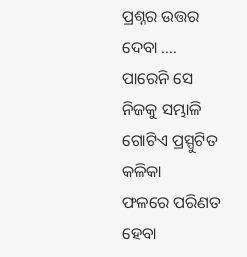ପ୍ରଶ୍ନର ଉତ୍ତର ଦେବା ….
ପାରେନି ସେ ନିଜକୁ ସମ୍ଭାଳି
ଗୋଟିଏ ପ୍ରସ୍ପୁଟିତ କଳିକା
ଫଳରେ ପରିଣତ ହେବା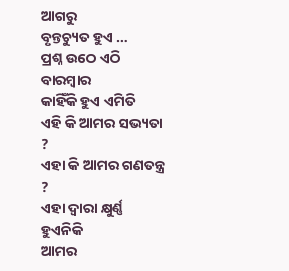ଆଗରୁ
ବୃନ୍ତଚ୍ୟୁତ ହୁଏ …
ପ୍ରଶ୍ନ ଉଠେ ଏଠି ବାରମ୍ବାର
କାହିଁକି ହୁଏ ଏମିତି
ଏହି କି ଆମର ସଭ୍ୟତା ?
ଏହା କି ଆମର ଗଣତନ୍ତ୍ର ?
ଏହା ଦ୍ବାରା କ୍ଷୁର୍ଣ୍ଣ ହୁଏନିକି
ଆମର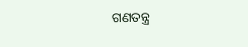ଗଣତନ୍ତ୍ର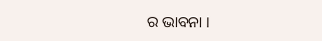ର ଭାବନା ।